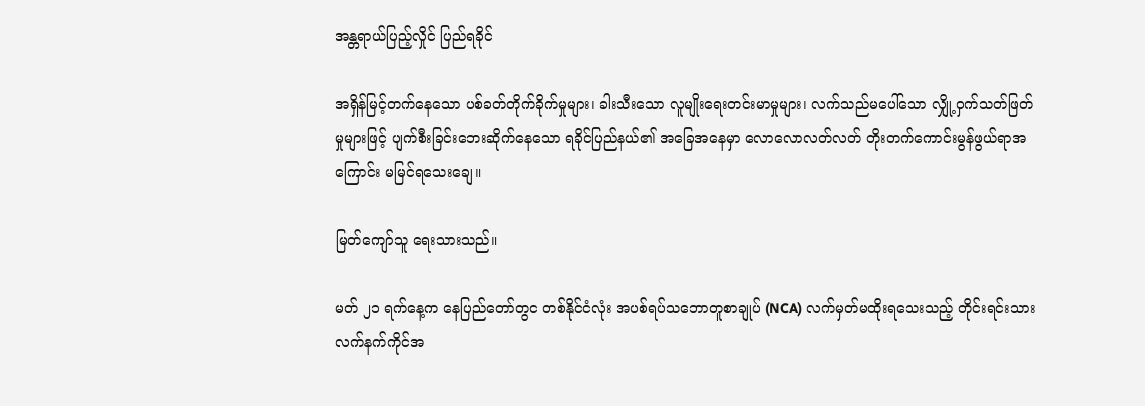အန္တရာယ်ပြည့်လှိုင် ပြည်ရခိုင်

အရှိန်မြင့်တက်နေသော ပစ်ခတ်တိုက်ခိုက်မှုများ၊ ခါးသီးသော လူမျိုးရေးတင်းမာမှုများ၊ လက်သည်မပေါ်သော လျှို့ဝှက်သတ်ဖြတ်မှုများဖြင့် ပျက်စီးခြင်းဘေးဆိုက်နေသော ရခိုင်ပြည်နယ်၏ အခြေအနေမှာ လောလောလတ်လတ် တိုးတက်ကောင်းမွန်ဖွယ်ရာအကြောင်း မမြင်ရသေးချေ။

မြတ်ကျော်သူ ရေးသားသည်။

မတ် ၂၁ ရက်နေ့က နေပြည်တော်တွင တစ်နိုင်ငံလုံး အပစ်ရပ်သဘောတူစာချုပ် (NCA) လက်မှတ်မထိုးရသေးသည့် တိုင်းရင်းသားလက်နက်ကိုင်အ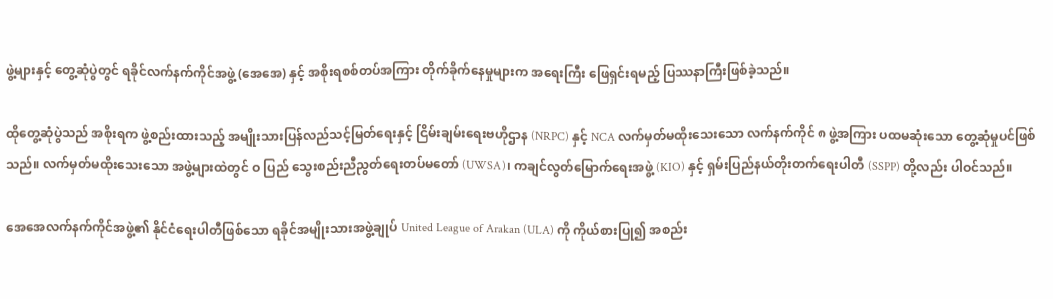ဖွဲ့များနှင့် တွေ့ဆုံပွဲတွင် ရခိုင်လက်နက်ကိုင်အဖွဲ့ (အေအေ) နှင့် အစိုးရစစ်တပ်အကြား တိုက်ခိုက်နေမှုများက အရေးကြီး ဖြေရှင်းရမည့် ပြဿနာကြီးဖြစ်ခဲ့သည်။

ထိုတွေ့ဆုံပွဲသည် အစိုးရက ဖွဲ့စည်းထားသည့် အမျိုးသားပြန်လည်သင့်မြတ်ရေးနှင့် ငြိမ်းချမ်းရေးဗဟိုဌာန (NRPC) နှင့် NCA လက်မှတ်မထိုးသေးသော လက်နက်ကိုင် ၈ ဖွဲ့အကြား ပထမဆုံးသော တွေ့ဆုံမှုပင်ဖြစ်သည်။ လက်မှတ်မထိုးသေးသော အဖွဲ့များထဲတွင် ဝ ပြည် သွေးစည်းညီညွတ်ရေးတပ်မတော် (UWSA)၊ ကချင်လွတ်မြောက်ရေးအဖွဲ့ (KIO) နှင့် ရှမ်းပြည်နယ်တိုးတက်ရေးပါတီ (SSPP) တို့လည်း ပါဝင်သည်။

အေအေလက်နက်ကိုင်အဖွဲ့၏ နိုင်ငံရေးပါတီဖြစ်သော ရခိုင်အမျိုးသားအဖွဲ့ချုပ် United League of Arakan (ULA) ကို ကိုယ်စားပြု၍ အစည်း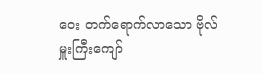ဝေး တက်ရောက်လာသော ဗိုလ်မှူးကြီးကျော်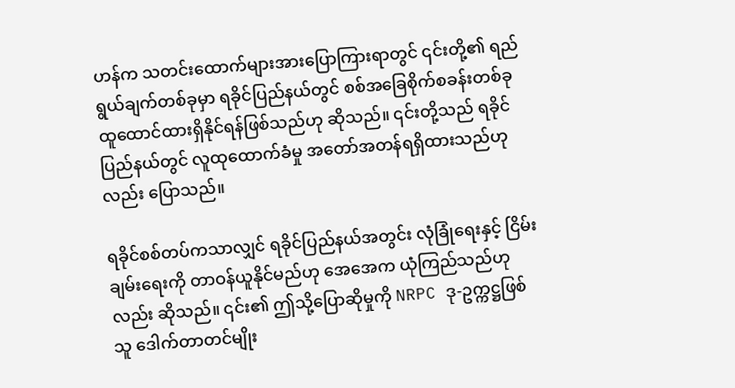ဟန်က သတင်းထောက်များအားပြောကြားရာတွင် ၎င်းတို့၏ ရည်ရွယ်ချက်တစ်ခုမှာ ရခိုင်ပြည်နယ်တွင် စစ်အခြေစိုက်စခန်းတစ်ခု ထူထောင်ထားရှိနိုင်ရန်ဖြစ်သည်ဟု ဆိုသည်။ ၎င်းတို့သည် ရခိုင်ပြည်နယ်တွင် လူထုထောက်ခံမှု အတော်အတန်ရရှိထားသည်ဟုလည်း ပြောသည်။

ရခိုင်စစ်တပ်ကသာလျှင် ရခိုင်ပြည်နယ်အတွင်း လုံခြုံရေးနှင့် ငြိမ်းချမ်းရေးကို တာဝန်ယူနိုင်မည်ဟု အေအေက ယုံကြည်သည်ဟုလည်း ဆိုသည်။ ၎င်း၏ ဤသို့ပြောဆိုမှုကို NRPC ဒု-ဥက္ကဋ္ဌဖြစ်သူ ဒေါက်တာတင်မျိုး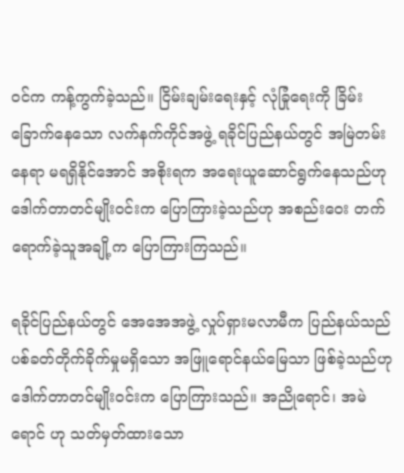ဝင်က ကန့်ကွက်ခဲ့သည်။ ငြိမ်းချမ်းရေးနှင့် လုံခြုံရေးကို ခြိမ်းခြောက်နေသော လက်နက်ကိုင်အဖွဲ့ ရခိုင်ပြည်နယ်တွင် အမြဲတမ်းနေရာ မရရှိနိုင်အောင် အစိုးရက အရေးယူဆောင်ရွက်နေသည်ဟု ဒေါက်တာတင်မျိုးဝင်းက ပြောကြားခဲ့သည်ဟု အစည်းဝေး တက်ရောက်ခဲ့သူအချို့က ပြောကြားကြသည်။

ရခိုင်ပြည်နယ်တွင် အေအေအဖွဲ့ လှုပ်ရှားမလာမီက ပြည်နယ်သည် ပစ်ခတ်တိုက်ခိုက်မှုမရှိသော အဖြူရောင်နယ်မြေသာ ဖြစ်ခဲ့သည်ဟု ဒေါက်တာတင်မျိုးဝင်းက ပြောကြားသည်။ အညိုရောင်၊ အမဲရောင် ဟု သတ်မှတ်ထားသော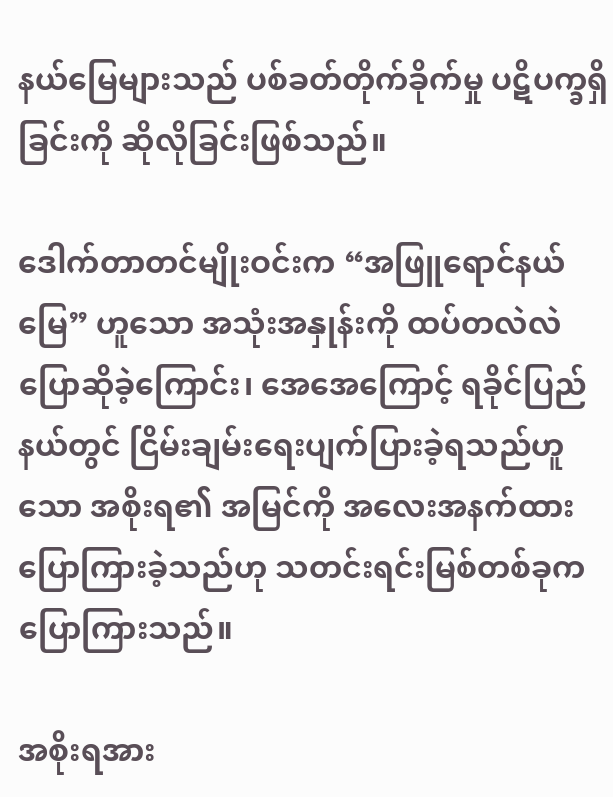နယ်မြေများသည် ပစ်ခတ်တိုက်ခိုက်မှု ပဋိပက္ခရှိခြင်းကို ဆိုလိုခြင်းဖြစ်သည်။

ဒေါက်တာတင်မျိုးဝင်းက “အဖြူရောင်နယ်မြေ” ဟူသော အသုံးအနှုန်းကို ထပ်တလဲလဲပြောဆိုခဲ့ကြောင်း၊ အေအေကြောင့် ရခိုင်ပြည်နယ်တွင် ငြိမ်းချမ်းရေးပျက်ပြားခဲ့ရသည်ဟူသော အစိုးရ၏ အမြင်ကို အလေးအနက်ထား ပြောကြားခဲ့သည်ဟု သတင်းရင်းမြစ်တစ်ခုက ပြောကြားသည်။

အစိုးရအား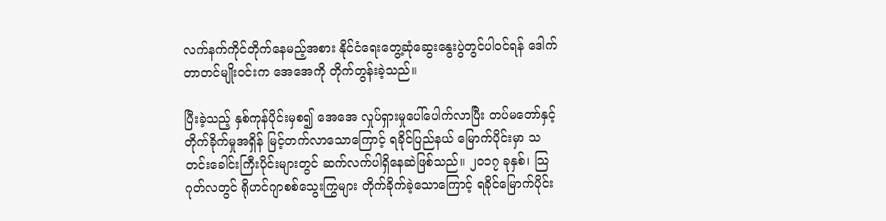လက်နက်ကိုင်တိုက်နေမည့်အစား နိုင်ငံရေးတွေ့ဆုံဆွေးနွေးပွဲတွင်ပါဝင်ရန် ဒေါက်တာတင်မျိုးဝင်းက အေအေကို တိုက်တွန်းခဲ့သည်။

ပြီးခဲ့သည့် နှစ်ကုန်ပိုင်းမှစ၍ အေအေ လှုပ်ရှားမှုပေါ်ပေါက်လာပြီး တပ်မတော်နှင့် တိုက်ခိုက်မှုအရှိန် မြင့်တက်လာသောကြောင့် ရခိုင်ပြည်နယ် မြောက်ပိုင်းမှာ သတင်းခေါင်းကြီးပိုင်းများတွင် ဆက်လက်ပါရှိနေဆဲဖြစ်သည်။ ၂ဝ၁၇ ခုနှစ်၊ သြဂုတ်လတွင် ရိုဟင်ဂျာစစ်သွေးကြွများ တိုက်ခိုက်ခဲ့သောကြောင့် ရခိုင်မြောက်ပိုင်း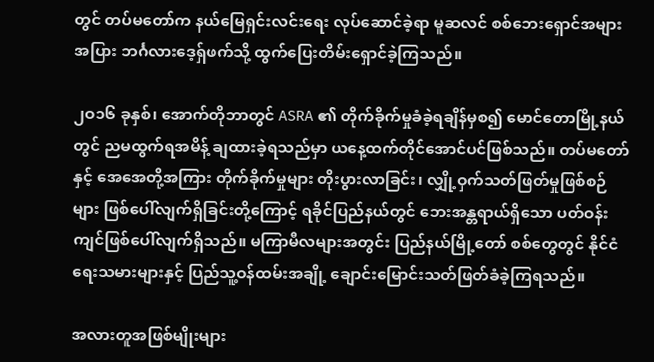တွင် တပ်မတော်က နယ်မြေရှင်းလင်းရေး လုပ်ဆောင်ခဲ့ရာ မူဆလင် စစ်ဘေးရှောင်အများအပြား ဘင်္ဂလားဒေ့ရှ်ဖက်သို့ ထွက်ပြေးတိမ်းရှောင်ခဲ့ကြသည်။

၂ဝ၁၆ ခုနှစ်၊ အောက်တိုဘာတွင် ASRA ၏ တိုက်ခိုက်မှုခံခဲ့ရချိန်မှစ၍ မောင်တောမြို့နယ်တွင် ညမထွက်ရအမိန့် ချထားခဲ့ရသည်မှာ ယနေ့ထက်တိုင်အောင်ပင်ဖြစ်သည်။ တပ်မတော်နှင့် အေအေတို့အကြား တိုက်ခိုက်မှုများ တိုးပွားလာခြင်း၊ လျှို့ဝှက်သတ်ဖြတ်မှုဖြစ်စဉ်များ ဖြစ်ပေါ်လျက်ရှိခြင်းတို့ကြောင့် ရခိုင်ပြည်နယ်တွင် ဘေးအန္တရာယ်ရှိသော ပတ်ဝန်းကျင်ဖြစ်ပေါ်လျက်ရှိသည်။ မကြာမီလများအတွင်း ပြည်နယ်မြို့တော် စစ်တွေတွင် နိုင်ငံရေးသမားများနှင့် ပြည်သူ့ဝန်ထမ်းအချို့ ချောင်းမြောင်းသတ်ဖြတ်ခံခဲ့ကြရသည်။

အလားတူအဖြစ်မျိုးများ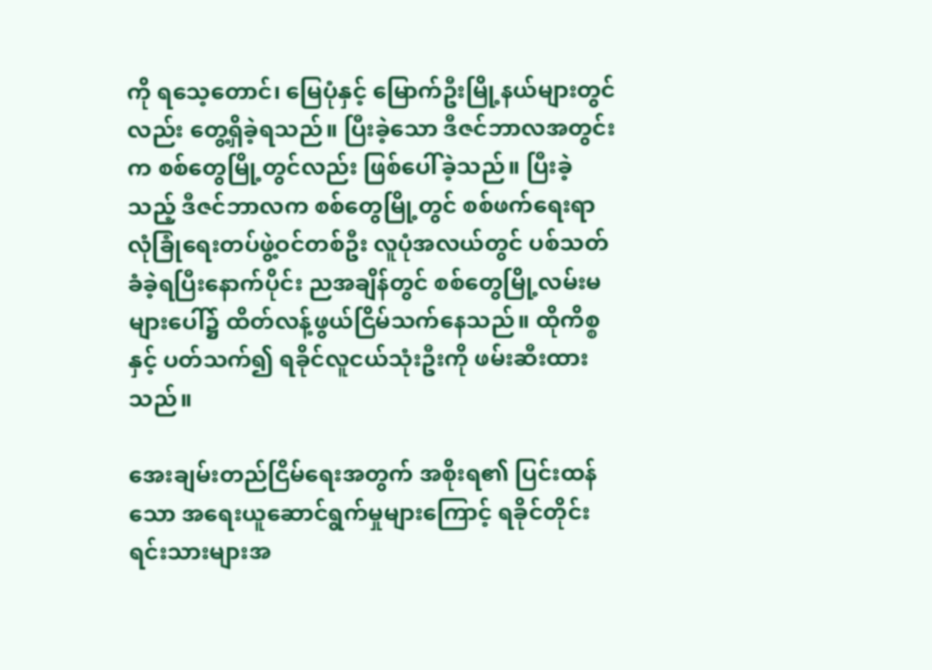ကို ရသေ့တောင်၊ မြေပုံနှင့် မြောက်ဦးမြို့နယ်များတွင်လည်း တွေ့ရှိခဲ့ရသည်။ ပြီးခဲ့သော ဒီဇင်ဘာလအတွင်းက စစ်တွေမြို့တွင်လည်း ဖြစ်ပေါ်ခဲ့သည်။ ပြီးခဲ့သည့် ဒီဇင်ဘာလက စစ်တွေမြို့တွင် စစ်ဖက်ရေးရာလုံခြုံရေးတပ်ဖွဲ့ဝင်တစ်ဦး လူပုံအလယ်တွင် ပစ်သတ်ခံခဲ့ရပြီးနောက်ပိုင်း ညအချိန်တွင် စစ်တွေမြို့လမ်းမများပေါ်၌ ထိတ်လန့်ဖွယ်ငြိမ်သက်နေသည်။ ထိုကိစ္စနှင့် ပတ်သက်၍ ရခိုင်လူငယ်သုံးဦးကို ဖမ်းဆီးထားသည်။

အေးချမ်းတည်ငြိမ်ရေးအတွက် အစိုးရ၏ ပြင်းထန်သော အရေးယူဆောင်ရွက်မှုများကြောင့် ရခိုင်တိုင်းရင်းသားများအ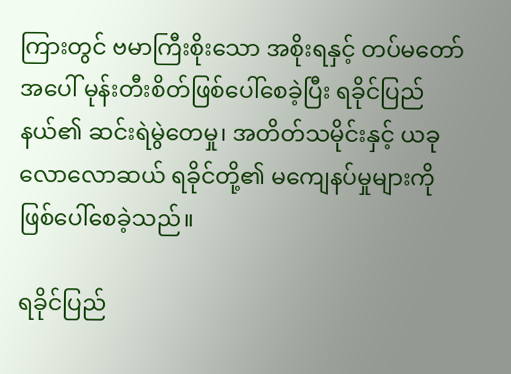ကြားတွင် ဗမာကြီးစိုးသော အစိုးရနှင့် တပ်မတော်အပေါ် မုန်းတီးစိတ်ဖြစ်ပေါ်စေခဲ့ပြီး ရခိုင်ပြည်နယ်၏ ဆင်းရဲမွဲတေမှု၊ အတိတ်သမိုင်းနှင့် ယခုလောလောဆယ် ရခိုင်တို့၏ မကျေနပ်မှုများကို ဖြစ်ပေါ်စေခဲ့သည်။

ရခိုင်ပြည်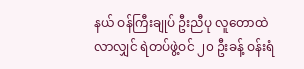နယ် ဝန်ကြီးချုပ် ဦးညီပု လူတောထဲလာလျှင် ရဲတပ်ဖွဲ့ဝင် ၂၀ ဦးခန့် ဝန်းရံ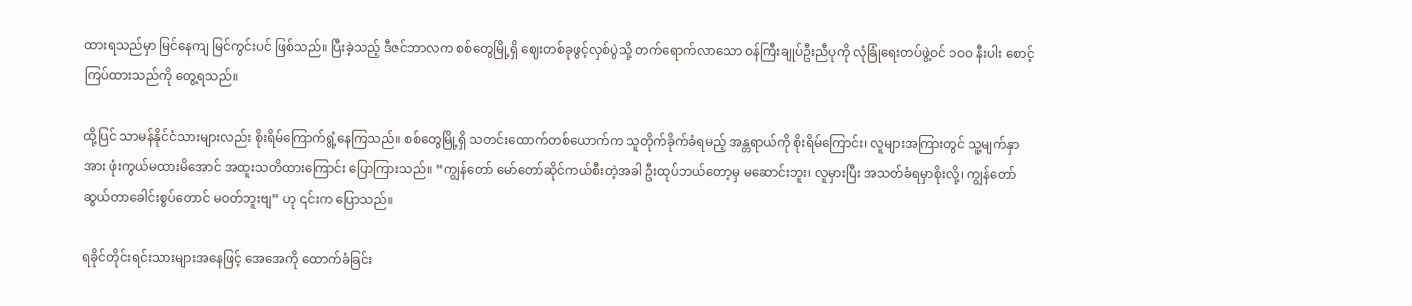ထားရသည်မှာ မြင်နေကျ မြင်ကွင်းပင် ဖြစ်သည်။ ပြီးခဲ့သည့် ဒီဇင်ဘာလက စစ်တွေမြို့ရှိ ဈေးတစ်ခုဖွင့်လှစ်ပွဲသို့ တက်ရောက်လာသော ဝန်ကြီးချုပ်ဦးညီပုကို လုံခြုံရေးတပ်ဖွဲ့ဝင် ၁ဝဝ နီးပါး စောင့်ကြပ်ထားသည်ကို တွေ့ရသည်။

ထို့ပြင် သာမန်နိုင်ငံသားများလည်း စိုးရိမ်ကြောက်ရွံ့နေကြသည်။ စစ်တွေမြို့ရှိ သတင်းထောက်တစ်ယောက်က သူတိုက်ခိုက်ခံရမည့် အန္တရာယ်ကို စိုးရိမ်ကြောင်း၊ လူများအကြားတွင် သူ့မျက်နှာအား ဖုံးကွယ်မထားမိအောင် အထူးသတိထားကြောင်း ပြောကြားသည်။ “ကျွန်တော် မော်တော်ဆိုင်ကယ်စီးတဲ့အခါ ဦးထုပ်ဘယ်တော့မှ မဆောင်းဘူး၊ လူမှားပြီး အသတ်ခံရမှာစိုးလို့၊ ကျွန်တော် ဆွယ်တာခေါင်းစွပ်တောင် မဝတ်ဘူးဗျ” ဟု ၎င်းက ပြောသည်။

ရခိုင်တိုင်းရင်းသားများအနေဖြင့် အေအေကို ထောက်ခံခြင်း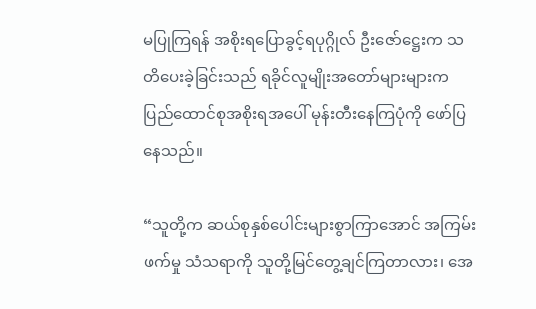မပြုကြရန် အစိုးရပြောခွင့်ရပုဂ္ဂိုလ် ဦးဇော်ဋ္ဌေးက သတိပေးခဲ့ခြင်းသည် ရခိုင်လူမျိုးအတော်များများက ပြည်ထောင်စုအစိုးရအပေါ် မုန်းတီးနေကြပုံကို ဖော်ပြနေသည်။

“သူတို့က ဆယ်စုနှစ်ပေါင်းများစွာကြာအောင် အကြမ်းဖက်မှု သံသရာကို သူတို့မြင်တွေ့ချင်ကြတာလား၊ အေ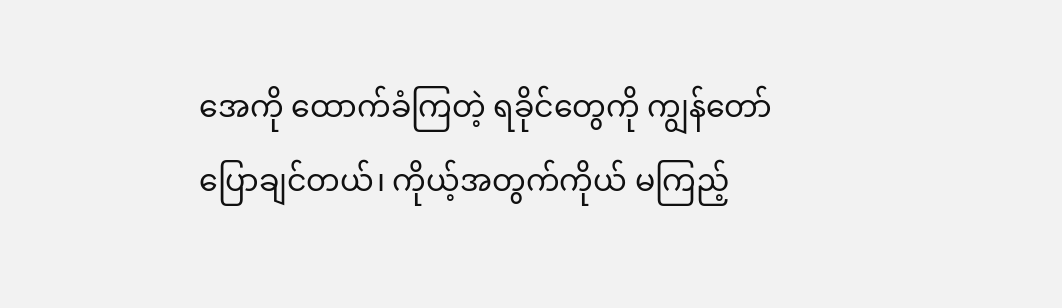အေကို ထောက်ခံကြတဲ့ ရခိုင်တွေကို ကျွန်တော်ပြောချင်တယ်၊ ကိုယ့်အတွက်ကိုယ် မကြည့်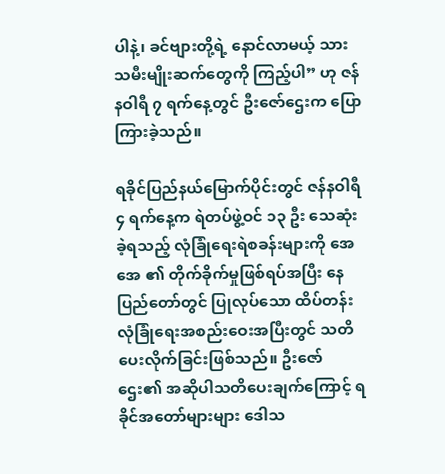ပါနဲ့၊ ခင်ဗျားတို့ရဲ့ နောင်လာမယ့် သားသမီးမျိုးဆက်တွေကို ကြည့်ပါ” ဟု ဇန်နဝါရီ ၇ ရက်နေ့တွင် ဦးဇော်ဌေးက ပြောကြားခဲ့သည်။

ရခိုင်ပြည်နယ်မြောက်ပိုင်းတွင် ဇန်နဝါရီ ၄ ရက်နေ့က ရဲတပ်ဖွဲ့ဝင် ၁၃ ဦး သေဆုံးခဲ့ရသည့် လုံခြုံရေးရဲစခန်းများကို အေအေ ၏ တိုက်ခိုက်မှုဖြစ်ရပ်အပြီး နေပြည်တော်တွင် ပြုလုပ်သော ထိပ်တန်းလုံခြုံရေးအစည်းဝေးအပြီးတွင် သတိပေးလိုက်ခြင်းဖြစ်သည်။ ဦးဇော်ဌေး၏ အဆိုပါသတိပေးချက်ကြောင့် ရခိုင်အတော်များများ ဒေါသ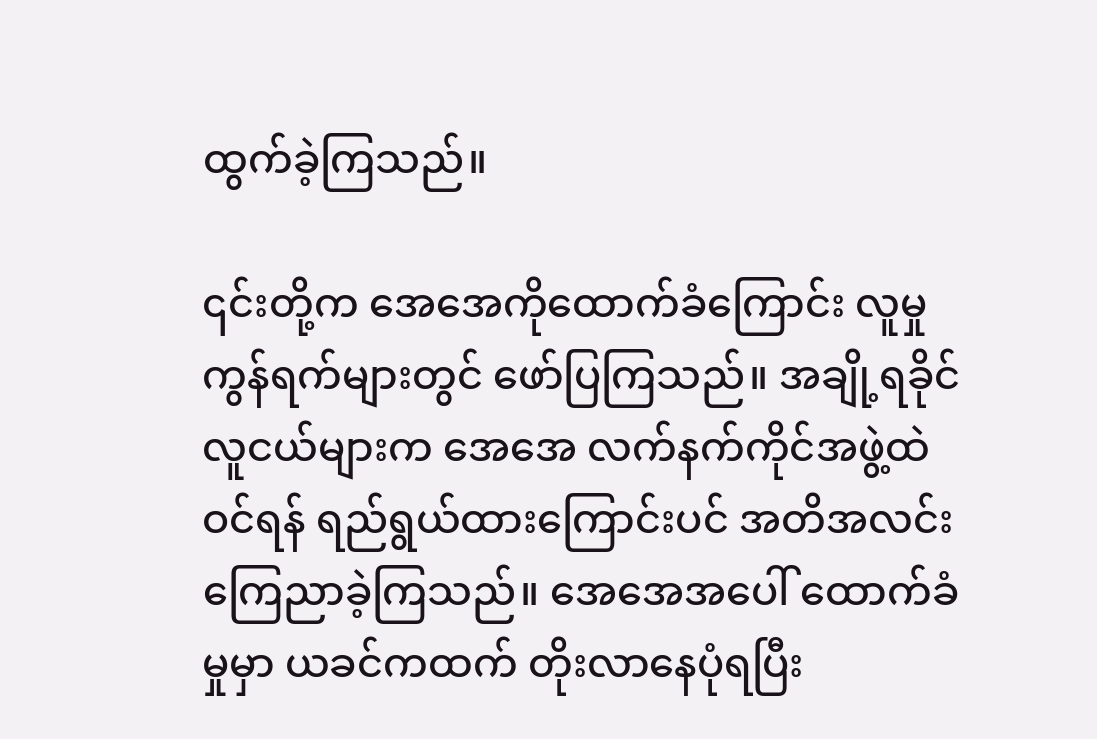ထွက်ခဲ့ကြသည်။

၎င်းတို့က အေအေကိုထောက်ခံကြောင်း လူမှုကွန်ရက်များတွင် ဖော်ပြကြသည်။ အချို့ရခိုင်လူငယ်များက အေအေ လက်နက်ကိုင်အဖွဲ့ထဲဝင်ရန် ရည်ရွယ်ထားကြောင်းပင် အတိအလင်း ကြေညာခဲ့ကြသည်။ အေအေအပေါ် ထောက်ခံမှုမှာ ယခင်ကထက် တိုးလာနေပုံရပြီး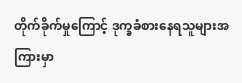တိုက်ခိုက်မှုကြောင့် ဒုက္ခခံစားနေရသူများအကြားမှာ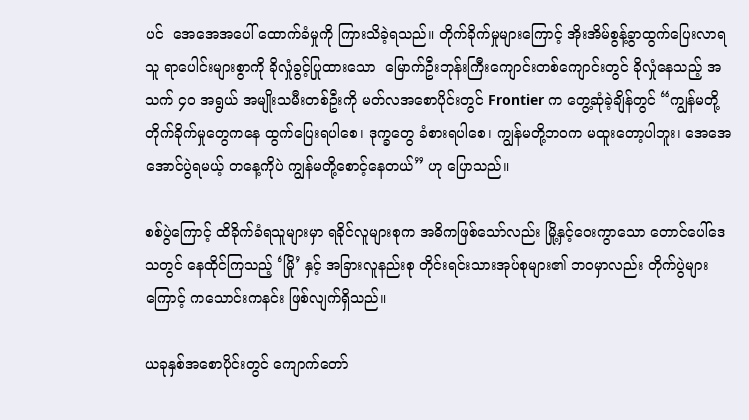ပင်  အေအေအပေါ် ထောက်ခံမှုကို ကြားသိခဲ့ရသည်။ တိုက်ခိုက်မှုများကြောင့် အိုးအိမ်စွန့်ခွာထွက်ပြေးလာရသူ ရာပေါင်းများစွာကို ခိုလှုံခွင့်ပြုထားသော  မြောက်ဦးဘုန်းကြီးကျောင်းတစ်ကျောင်းတွင် ခိုလှုံနေသည့် အသက် ၄ဝ အရွယ် အမျိုးသမီးတစ်ဦးကို မတ်လအစောပိုင်းတွင် Frontier က တွေ့ဆုံခဲ့ချိန်တွင် “ကျွန်မတို့ တိုက်ခိုက်မှုတွေကနေ ထွက်ပြေးရပါစေ၊ ဒုက္ခတွေ ခံစားရပါစေ၊ ကျွန်မတို့ဘဝက မထူးတော့ပါဘူး၊ အေအေအောင်ပွဲရမယ့် တနေ့ကိုပဲ ကျွန်မတို့စောင့်နေတယ်” ဟု ပြောသည်။

စစ်ပွဲကြောင့် ထိခိုက်ခံရသူများမှာ ရခိုင်လူများစုက အဓိကဖြစ်သော်လည်း မြို့နှင့်ဝေးကွာသော တောင်ပေါ်ဒေသတွင် နေထိုင်ကြသည့် ‘မြို’ နှင့် အခြားလူနည်းစု တိုင်းရင်းသားအုပ်စုများ၏ ဘဝမှာလည်း တိုက်ပွဲများကြောင့် ကသောင်းကနင်း ဖြစ်လျက်ရှိသည်။

ယခုနှစ်အစောပိုင်းတွင် ကျောက်တော်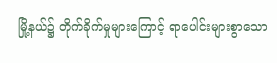မြို့နယ်၌ တိုက်ခိုက်မှုများကြောင့် ရာပေါင်းများစွာသော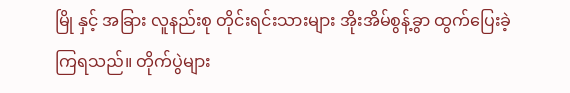မြို နှင့် အခြား လူနည်းစု တိုင်းရင်းသားများ အိုးအိမ်စွန့်ခွာ ထွက်ပြေးခဲ့ကြရသည်။ တိုက်ပွဲများ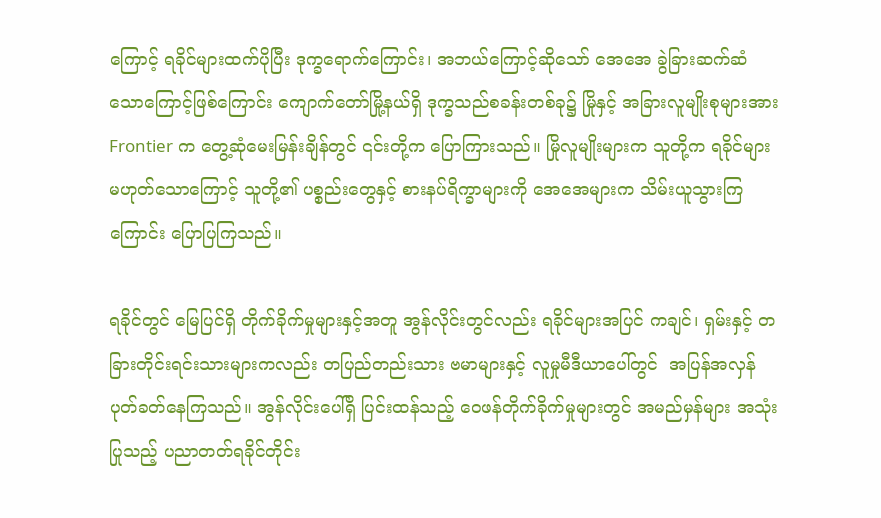ကြောင့် ရခိုင်များထက်ပိုပြီး ဒုက္ခရောက်ကြောင်း၊ အဘယ်ကြောင့်ဆိုသော် အေအေ ခွဲခြားဆက်ဆံသောကြောင့်ဖြစ်ကြောင်း ကျောက်တော်မြို့နယ်ရှိ ဒုက္ခသည်စခန်းတစ်ခု၌ မြိုနှင့် အခြားလူမျိုးစုများအား Frontier က တွေ့ဆုံမေးမြန်းချိန်တွင် ၎င်းတို့က ပြောကြားသည်။ မြိုလူမျိုးများက သူတို့က ရခိုင်များမဟုတ်သောကြောင့် သူတို့၏ ပစ္စည်းတွေနှင့် စားနပ်ရိက္ခာများကို အေအေများက သိမ်းယူသွားကြကြောင်း ပြောပြကြသည်။

ရခိုင်တွင် မြေပြင်ရှိ တိုက်ခိုက်မှုများနှင့်အတူ အွန်လိုင်းတွင်လည်း ရခိုင်များအပြင် ကချင်၊ ရှမ်းနှင့် တခြားတိုင်းရင်းသားများကလည်း တပြည်တည်းသား ဗမာများနှင့် လူမှုမီဒီယာပေါ်တွင်  အပြန်အလှန် ပုတ်ခတ်နေကြသည်။ အွန်လိုင်းပေါ်ရှိ ပြင်းထန်သည့် ဝေဖန်တိုက်ခိုက်မှုများတွင် အမည်မှန်များ အသုံးပြုသည့် ပညာတတ်ရခိုင်တိုင်း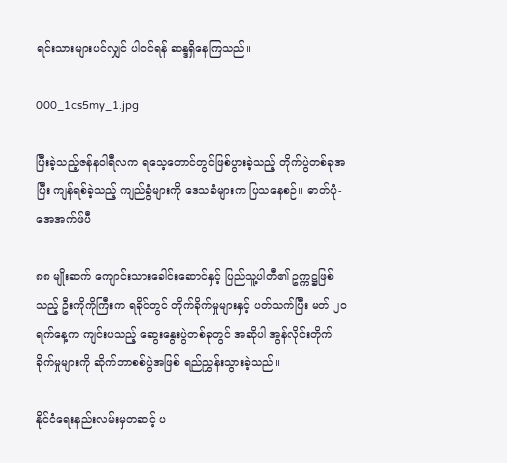ရင်းသားများပင်လျှင် ပါဝင်ရန် ဆန္ဒရှိနေကြသည်။

000_1cs5my_1.jpg

ပြီးခဲ့သည့်ဇန်နဝါရီလက ရသေ့တောင်တွင်ဖြစ်ပွားခဲ့သည့် တိုက်ပွဲတစ်ခုအပြီး ကျန်ရစ်ခဲ့သည့် ကျည်ခွံများကို ဒေသခံများက ပြသနေစဉ်။ ဓာတ်ပုံ-အေအက်ဖ်ပီ

၈၈ မျိုးဆက် ကျောင်းသားခေါင်းဆောင်နှင့် ပြည်သူ့ပါတီ၏ ဥက္ကဋ္ဌဖြစ်သည့် ဦးကိုကိုကြီးက ရခိုင်တွင် တိုက်ခိုက်မှုများနှင့် ပတ်သက်ပြီး မတ် ၂ဝရက်နေ့က ကျင်းပသည့် ဆွေးနွေးပွဲတစ်ခုတွင် အဆိုပါ အွန်လိုင်းတိုက်ခိုက်မှုများကို ဆိုက်ဘာစစ်ပွဲအဖြစ် ရည်ညွှန်းသွားခဲ့သည်။

နိုင်ငံရေးနည်းလမ်းမှတဆင့် ပ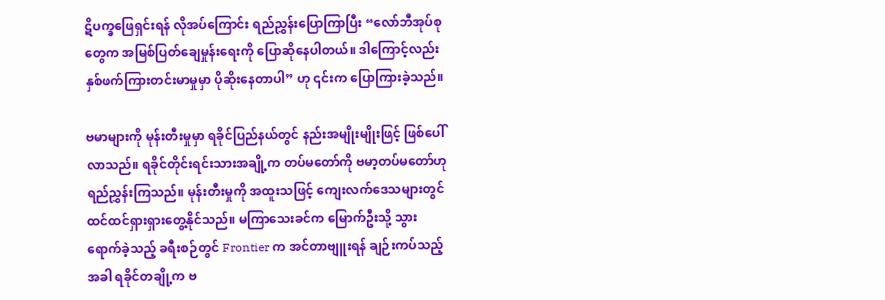ဋိပက္ခဖြေရှင်းရန် လိုအပ်ကြောင်း ရည်ညွှန်းပြောကြာပြီး “လော်ဘီအုပ်စုတွေက အမြစ်ပြတ်ချေမှုန်းရေးကို ပြောဆိုနေပါတယ်။ ဒါကြောင့်လည်း နှစ်ဖက်ကြားတင်းမာမှုမှာ ပိုဆိုးနေတာပါ” ဟု ၎င်းက ပြောကြားခဲ့သည်။

ဗမာများကို မုန်းတီးမှုမှာ ရခိုင်ပြည်နယ်တွင် နည်းအမျိုးမျိုးဖြင့် ဖြစ်ပေါ်လာသည်။ ရခိုင်တိုင်းရင်းသားအချို့က တပ်မတော်ကို ဗမာ့တပ်မတော်ဟု ရည်ညွှန်းကြသည်။ မုန်းတီးမှုကို အထူးသဖြင့် ကျေးလက်ဒေသများတွင် ထင်ထင်ရှားရှားတွေ့နိုင်သည်။ မကြာသေးခင်က မြောက်ဦးသို့ သွားရောက်ခဲ့သည့် ခရီးစဉ်တွင် Frontier က အင်တာဗျူးရန် ချဉ်းကပ်သည့်အခါ ရခိုင်တချို့က ဗ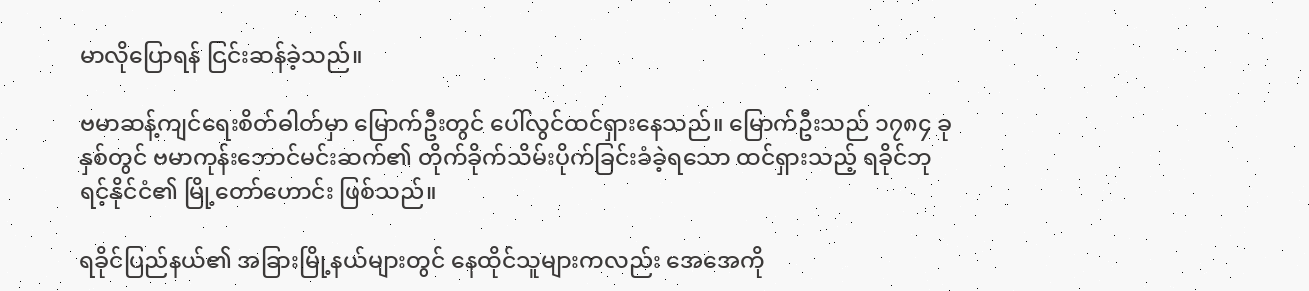မာလိုပြောရန် ငြင်းဆန်ခဲ့သည်။

ဗမာဆန့်ကျင်ရေးစိတ်ဓါတ်မှာ မြောက်ဦးတွင် ပေါ်လွင်ထင်ရှားနေသည်။ မြောက်ဦးသည် ၁၇၈၄ ခုနှစ်တွင် ဗမာကုန်းဘောင်မင်းဆက်၏ တိုက်ခိုက်သိမ်းပိုက်ခြင်းခံခဲ့ရသော ထင်ရှားသည့် ရခိုင်ဘုရင့်နိုင်ငံ၏ မြို့တော်ဟောင်း ဖြစ်သည်။

ရခိုင်ပြည်နယ်၏ အခြားမြို့နယ်များတွင် နေထိုင်သူများကလည်း အေအေကို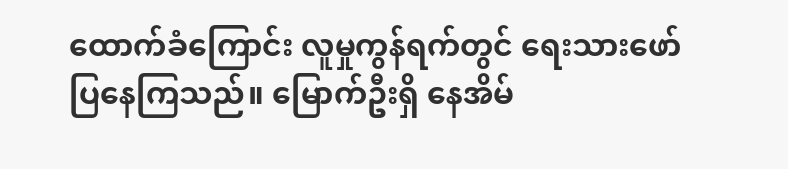ထောက်ခံကြောင်း လူမှုကွန်ရက်တွင် ရေးသားဖော်ပြနေကြသည်။ မြောက်ဦးရှိ နေအိမ်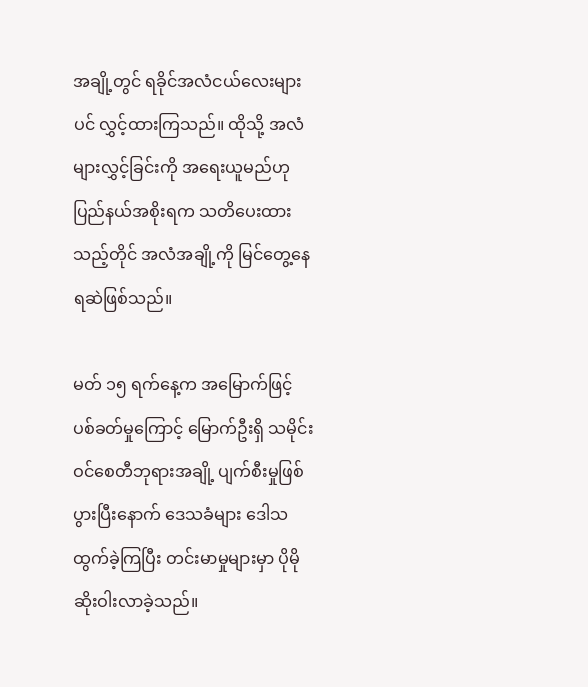အချို့တွင် ရခိုင်အလံငယ်လေးများပင် လွှင့်ထားကြသည်။ ထိုသို့ အလံများလွှင့်ခြင်းကို အရေးယူမည်ဟု ပြည်နယ်အစိုးရက သတိပေးထားသည့်တိုင် အလံအချို့ကို မြင်တွေ့နေရဆဲဖြစ်သည်။

မတ် ၁၅ ရက်နေ့က အမြောက်ဖြင့် ပစ်ခတ်မှုကြောင့် မြောက်ဦးရှိ သမိုင်းဝင်စေတီဘုရားအချို့ ပျက်စီးမှုဖြစ်ပွားပြီးနောက် ဒေသခံများ ဒေါသထွက်ခဲ့ကြပြီး တင်းမာမှုများမှာ ပိုမိုဆိုးဝါးလာခဲ့သည်။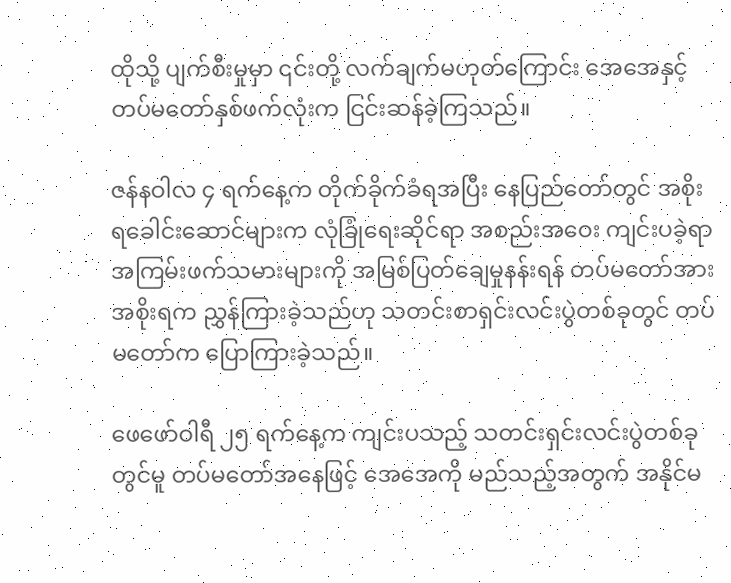ထိုသို့ ပျက်စီးမှုမှာ ၎င်းတို့ လက်ချက်မဟုတ်ကြောင်း အေအေနှင့် တပ်မတော်နှစ်ဖက်လုံးက ငြင်းဆန်ခဲ့ကြသည်။

ဇန်နဝါလ ၄ ရက်နေ့က တိုက်ခိုက်ခံရအပြီး နေပြည်တော်တွင် အစိုးရခေါင်းဆောင်များက လုံခြုံရေးဆိုင်ရာ အစည်းအဝေး ကျင်းပခဲ့ရာ အကြမ်းဖက်သမားများကို အမြစ်ပြတ်ချေမှုနန်းရန် တပ်မတော်အား အစိုးရက ညွှန်ကြားခဲ့သည်ဟု သတင်းစာရှင်းလင်းပွဲတစ်ခုတွင် တပ်မတော်က ပြောကြားခဲ့သည်။

ဖေဖော်ဝါရီ ၂၅ ရက်နေ့က ကျင်းပသည့် သတင်းရှင်းလင်းပွဲတစ်ခုတွင်မူ တပ်မတော်အနေဖြင့် အေအေကို မည်သည့်အတွက် အနိုင်မ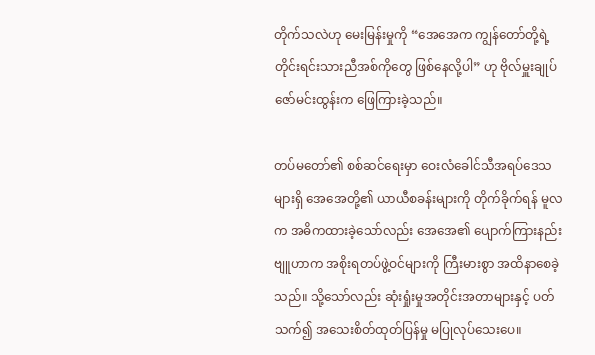တိုက်သလဲဟု မေးမြန်းမှုကို “အေအေက ကျွန်တော်တို့ရဲ့ တိုင်းရင်းသားညီအစ်ကိုတွေ ဖြစ်နေလို့ပါ” ဟု ဗိုလ်မှူးချုပ်ဇော်မင်းထွန်းက ဖြေကြားခဲ့သည်။

တပ်မတော်၏ စစ်ဆင်ရေးမှာ ဝေးလံခေါင်သီအရပ်ဒေသများရှိ အေအေတို့၏ ယာယီစခန်းများကို တိုက်ခိုက်ရန် မူလက အဓိကထားခဲ့သော်လည်း အေအေ၏ ပျောက်ကြားနည်းဗျူဟာက အစိုးရတပ်ဖွဲ့ဝင်များကို ကြီးမားစွာ အထိနာစေခဲ့သည်။ သို့သော်လည်း ဆုံးရှုံးမှုအတိုင်းအတာများနှင့် ပတ်သက်၍ အသေးစိတ်ထုတ်ပြန်မှု မပြုလုပ်သေးပေ။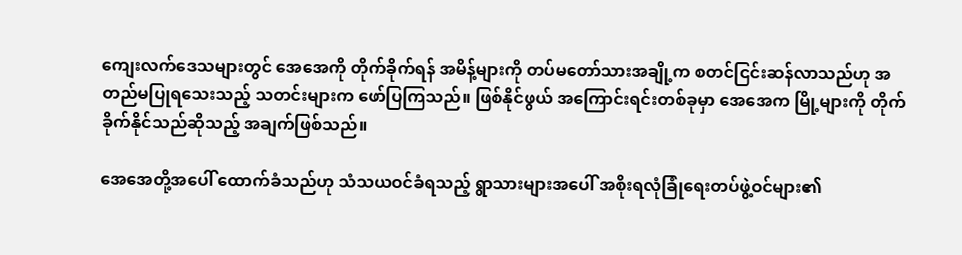ကျေးလက်ဒေသများတွင် အေအေကို တိုက်ခိုက်ရန် အမိန့်များကို တပ်မတော်သားအချို့က စတင်ငြင်းဆန်လာသည်ဟု အတည်မပြုရသေးသည့် သတင်းများက ဖော်ပြကြသည်။ ဖြစ်နိုင်ဖွယ် အကြောင်းရင်းတစ်ခုမှာ အေအေက မြို့များကို တိုက်ခိုက်နိုင်သည်ဆိုသည့် အချက်ဖြစ်သည်။

အေအေတို့အပေါ် ထောက်ခံသည်ဟု သံသယဝင်ခံရသည့် ရွာသားများအပေါ် အစိုးရလုံခြုံရေးတပ်ဖွဲ့ဝင်များ၏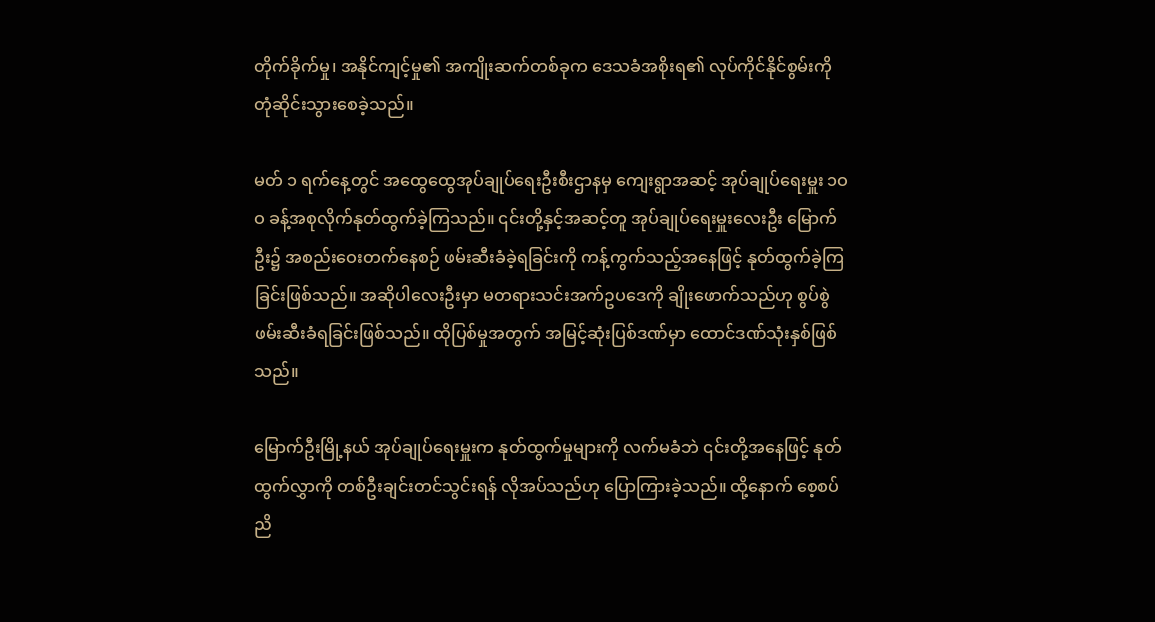တိုက်ခိုက်မှု၊ အနိုင်ကျင့်မှု၏ အကျိုးဆက်တစ်ခုက ဒေသခံအစိုးရ၏ လုပ်ကိုင်နိုင်စွမ်းကို တုံဆိုင်းသွားစေခဲ့သည်။

မတ် ၁ ရက်နေ့တွင် အထွေထွေအုပ်ချုပ်ရေးဦးစီးဌာနမှ ကျေးရွာအဆင့် အုပ်ချုပ်ရေးမှူး ၁ဝဝ ခန့်အစုလိုက်နုတ်ထွက်ခဲ့ကြသည်။ ၎င်းတို့နှင့်အဆင့်တူ အုပ်ချုပ်ရေးမှူးလေးဦး မြောက်ဦး၌ အစည်းဝေးတက်နေစဉ် ဖမ်းဆီးခံခဲ့ရခြင်းကို ကန့်ကွက်သည့်အနေဖြင့် နုတ်ထွက်ခဲ့ကြခြင်းဖြစ်သည်။ အဆိုပါလေးဦးမှာ မတရားသင်းအက်ဥပဒေကို ချိုးဖောက်သည်ဟု စွပ်စွဲဖမ်းဆီးခံရခြင်းဖြစ်သည်။ ထိုပြစ်မှုအတွက် အမြင့်ဆုံးပြစ်ဒဏ်မှာ ထောင်ဒဏ်သုံးနှစ်ဖြစ်သည်။

မြောက်ဦးမြို့နယ် အုပ်ချုပ်ရေးမှူးက နုတ်ထွက်မှုများကို လက်မခံဘဲ ၎င်းတို့အနေဖြင့် နုတ်ထွက်လွှာကို တစ်ဦးချင်းတင်သွင်းရန် လိုအပ်သည်ဟု ပြောကြားခဲ့သည်။ ထို့နောက် စေ့စပ်ညိ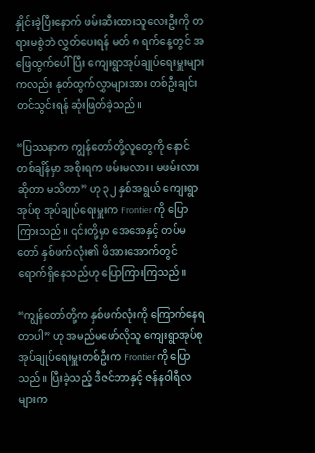နှိုင်းခဲ့ပြီးနောက် ဖမ်းဆီးထားသူလေးဦးကို တရားမစွဲဘဲ လွှတ်ပေးရန် မတ် ၈ ရက်နေ့တွင် အဖြေထွက်ပေါ်ပြီး ကျေးရွာအုပ်ချုပ်ရေးမှူးများကလည်း နုတ်ထွက်လွှာများအား တစ်ဦးချင်း တင်သွင်းရန် ဆုံးဖြတ်ခဲ့သည်။

“ပြဿနာက ကျွန်တော်တို့လူတွေကို နောင်တစ်ချိန်မှာ အစိုးရက ဖမ်းမလား၊ မဖမ်းလားဆိုတာ မသိတာ” ဟု ၃၂ နှစ်အရွယ် ကျေးရွာအုပ်စု အုပ်ချုပ်ရေးမှူးက Frontier ကို ပြောကြားသည်။ ၎င်းတို့မှာ အေအေနှင့် တပ်မတော် နှစ်ဖက်လုံး၏ ဖိအားအောက်တွင် ရောက်ရှိနေသည်ဟု ပြောကြားကြသည်။

“ကျွန်တော်တို့က နှစ်ဖက်လုံးကို ကြောက်နေရတာပါ” ဟု အမည်မဖော်လိုသူ ကျေးရွာအုပ်စုအုပ်ချုပ်ရေးမှူးတစ်ဦးက Frontier ကို ပြောသည်။ ပြီးခဲ့သည့် ဒီဇင်ဘာနှင့် ဇန်နဝါရီလများက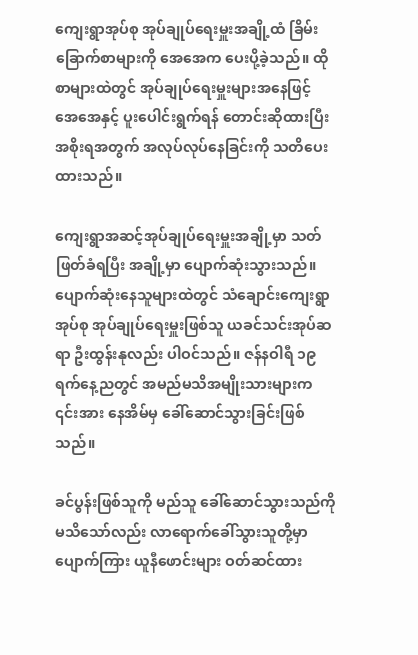ကျေးရွာအုပ်စု အုပ်ချုပ်ရေးမှူးအချို့ထံ ခြိမ်းခြောက်စာများကို အေအေက ပေးပို့ခဲ့သည်။ ထိုစာများထဲတွင် အုပ်ချုပ်ရေးမှူးများအနေဖြင့် အေအေနှင့် ပူးပေါင်းရွက်ရန် တောင်းဆိုထားပြီး အစိုးရအတွက် အလုပ်လုပ်နေခြင်းကို သတိပေးထားသည်။

ကျေးရွာအဆင့်အုပ်ချုပ်ရေးမှူးအချို့မှာ သတ်ဖြတ်ခံရပြီး အချို့မှာ ပျောက်ဆုံးသွားသည်။ ပျောက်ဆုံးနေသူများထဲတွင် သံချောင်းကျေးရွာအုပ်စု အုပ်ချုပ်ရေးမှူးဖြစ်သူ ယခင်သင်းအုပ်ဆရာ ဦးထွန်းနုလည်း ပါဝင်သည်။ ဇန်နဝါရီ ၁၉ ရက်နေ့ညတွင် အမည်မသိအမျိုးသားများက ၎င်းအား နေအိမ်မှ ခေါ်ဆောင်သွားခြင်းဖြစ်သည်။

ခင်ပွန်းဖြစ်သူကို မည်သူ ခေါ်ဆောင်သွားသည်ကို မသိသော်လည်း လာရောက်ခေါ်သွားသူတို့မှာ ပျောက်ကြား ယူနီဖောင်းများ ဝတ်ဆင်ထား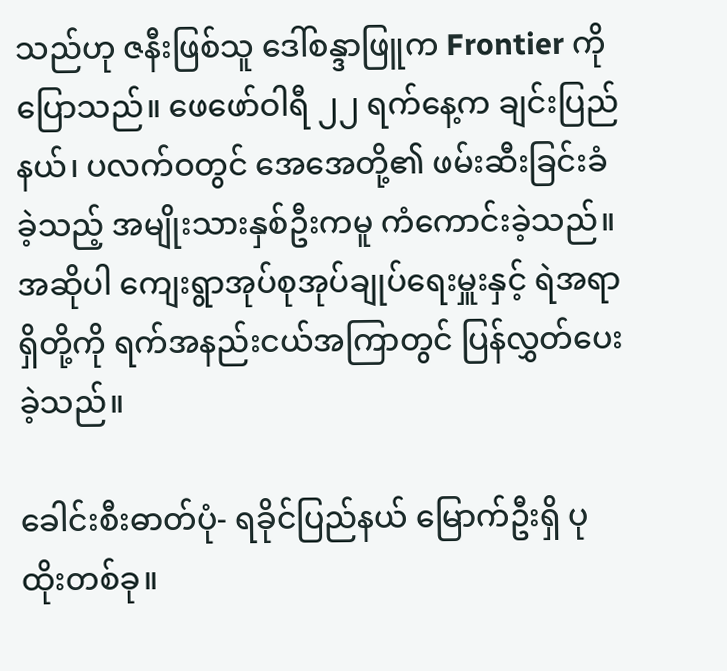သည်ဟု ဇနီးဖြစ်သူ ဒေါ်စန္ဒာဖြူက Frontier ကို ပြောသည်။ ဖေဖော်ဝါရီ ၂၂ ရက်နေ့က ချင်းပြည်နယ်၊ ပလက်ဝတွင် အေအေတို့၏ ဖမ်းဆီးခြင်းခံခဲ့သည့် အမျိုးသားနှစ်ဦးကမူ ကံကောင်းခဲ့သည်။ အဆိုပါ ကျေးရွာအုပ်စုအုပ်ချုပ်ရေးမှူးနှင့် ရဲအရာရှိတို့ကို ရက်အနည်းငယ်အကြာတွင် ပြန်လွှတ်ပေးခဲ့သည်။

ခေါင်းစီးဓာတ်ပုံ- ရခိုင်ပြည်နယ် မြောက်ဦးရှိ ပုထိုးတစ်ခု။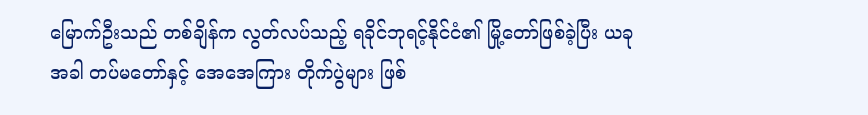မြောက်ဦးသည် တစ်ချိန်က လွတ်လပ်သည့် ရခိုင်ဘုရင့်နိုင်ငံ၏ မြို့တော်ဖြစ်ခဲ့ပြီး ယခုအခါ တပ်မတော်နှင့် အေအေကြား တိုက်ပွဲများ ဖြစ်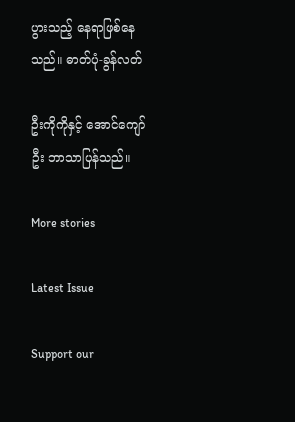ပွားသည့် နေရာဖြစ်နေသည်။ ဓာတ်ပုံ-ခွန်လတ်

ဦးကိုကိုနှင့် အောင်ကျော်ဦး ဘာသာပြန်သည်။

More stories

Latest Issue

Support our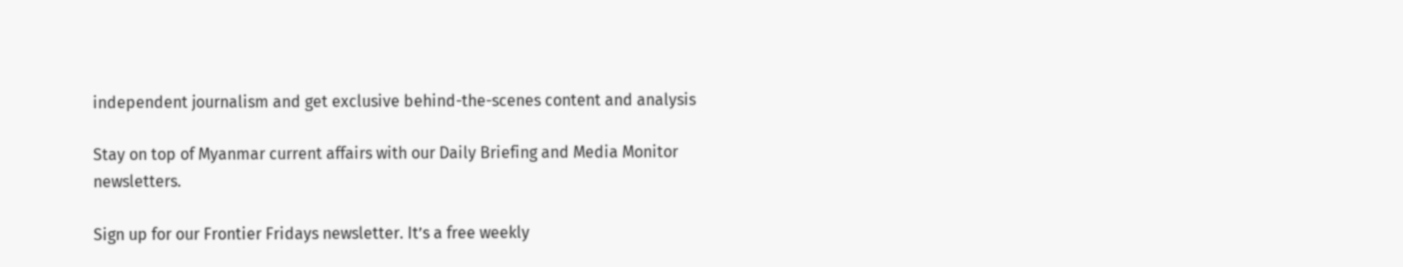independent journalism and get exclusive behind-the-scenes content and analysis

Stay on top of Myanmar current affairs with our Daily Briefing and Media Monitor newsletters.

Sign up for our Frontier Fridays newsletter. It’s a free weekly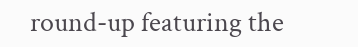round-up featuring the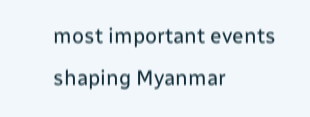most important events shaping Myanmar